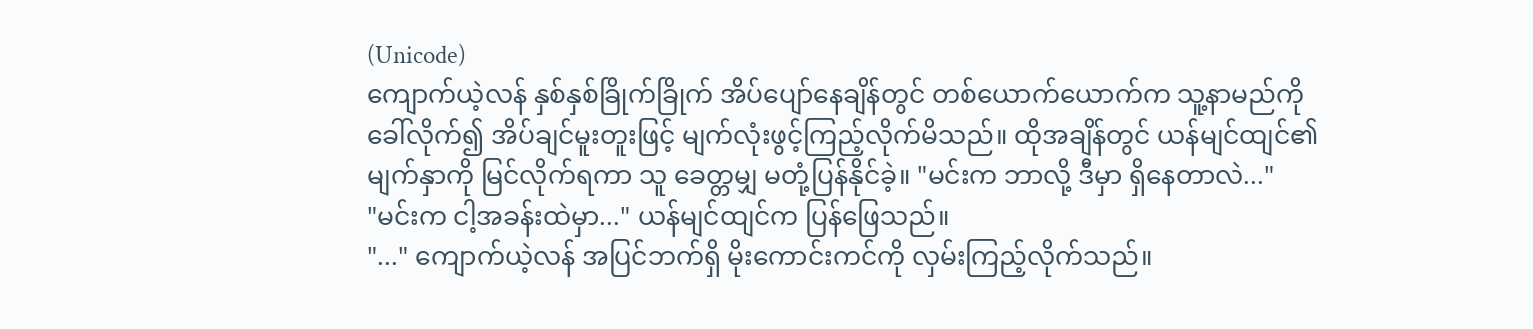(Unicode)
ကျောက်ယဲ့လန် နှစ်နှစ်ခြိုက်ခြိုက် အိပ်ပျော်နေချိန်တွင် တစ်ယောက်ယောက်က သူ့နာမည်ကို ခေါ်လိုက်၍ အိပ်ချင်မူးတူးဖြင့် မျက်လုံးဖွင့်ကြည့်လိုက်မိသည်။ ထိုအချိန်တွင် ယန်မျင်ထျင်၏ မျက်နှာကို မြင်လိုက်ရကာ သူ ခေတ္တမျှ မတုံ့ပြန်နိုင်ခဲ့။ "မင်းက ဘာလို့ ဒီမှာ ရှိနေတာလဲ..."
"မင်းက ငါ့အခန်းထဲမှာ..." ယန်မျင်ထျင်က ပြန်ဖြေသည်။
"..." ကျောက်ယဲ့လန် အပြင်ဘက်ရှိ မိုးကောင်းကင်ကို လှမ်းကြည့်လိုက်သည်။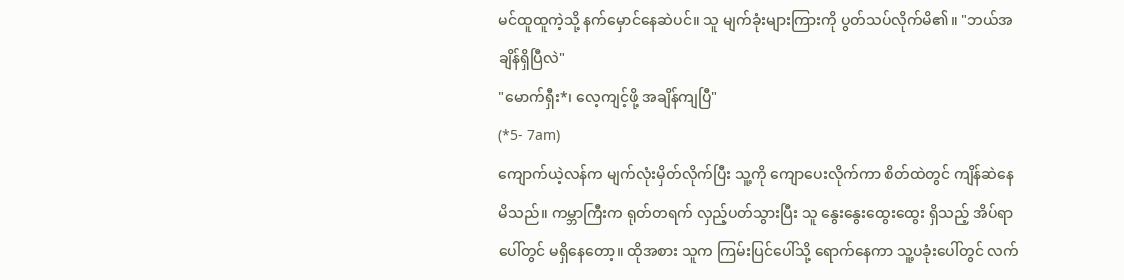မင်ထူထူကဲ့သို့ နက်မှောင်နေဆဲပင်။ သူ မျက်ခုံးများကြားကို ပွတ်သပ်လိုက်မိ၏။ "ဘယ်အချိန်ရှိပြီလဲ"
"မောက်ရှီး*၊ လေ့ကျင့်ဖို့ အချိန်ကျပြီ"
(*5- 7am)
ကျောက်ယဲ့လန်က မျက်လုံးမှိတ်လိုက်ပြီး သူ့ကို ကျောပေးလိုက်ကာ စိတ်ထဲတွင် ကျိန်ဆဲနေမိသည်။ ကမ္ဘာကြီးက ရုတ်တရက် လှည့်ပတ်သွားပြီး သူ နွေးနွေးထွေးထွေး ရှိသည့် အိပ်ရာပေါ်တွင် မရှိနေတော့။ ထိုအစား သူက ကြမ်းပြင်ပေါ်သို့ ရောက်နေကာ သူ့ပခုံးပေါ်တွင် လက်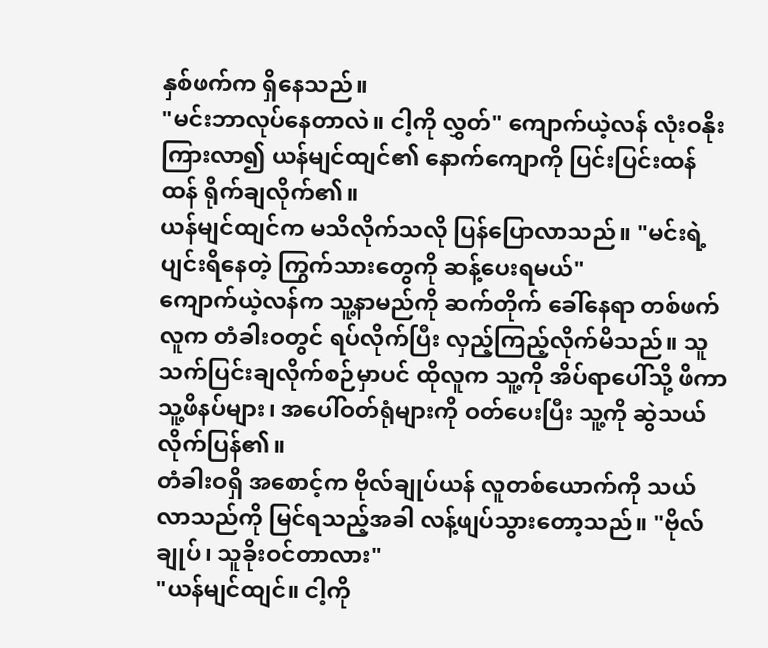နှစ်ဖက်က ရှိနေသည်။
"မင်းဘာလုပ်နေတာလဲ။ ငါ့ကို လွှတ်" ကျောက်ယဲ့လန် လုံးဝနိုးကြားလာ၍ ယန်မျင်ထျင်၏ နောက်ကျောကို ပြင်းပြင်းထန်ထန် ရိုက်ချလိုက်၏။
ယန်မျင်ထျင်က မသိလိုက်သလို ပြန်ပြောလာသည်။ "မင်းရဲ့ ပျင်းရိနေတဲ့ ကြွက်သားတွေကို ဆန့်ပေးရမယ်"
ကျောက်ယဲ့လန်က သူ့နာမည်ကို ဆက်တိုက် ခေါ်နေရာ တစ်ဖက်လူက တံခါးဝတွင် ရပ်လိုက်ပြီး လှည့်ကြည့်လိုက်မိသည်။ သူ သက်ပြင်းချလိုက်စဉ်မှာပင် ထိုလူက သူ့ကို အိပ်ရာပေါ်သို့ ဖိကာ သူ့ဖိနပ်များ၊ အပေါ်ဝတ်ရုံများကို ဝတ်ပေးပြီး သူ့ကို ဆွဲသယ်လိုက်ပြန်၏။
တံခါးဝရှိ အစောင့်က ဗိုလ်ချုပ်ယန် လူတစ်ယောက်ကို သယ်လာသည်ကို မြင်ရသည့်အခါ လန့်ဖျပ်သွားတော့သည်။ "ဗိုလ်ချုပ်၊ သူခိုးဝင်တာလား"
"ယန်မျင်ထျင်။ ငါ့ကို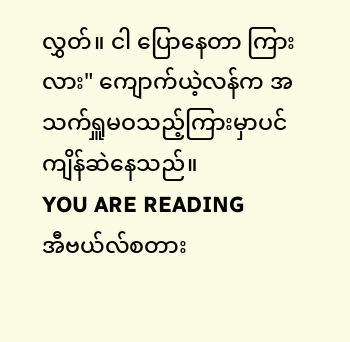လွှတ်။ ငါ ပြောနေတာ ကြားလား" ကျောက်ယဲ့လန်က အသက်ရှူမဝသည့်ကြားမှာပင် ကျိန်ဆဲနေသည်။
YOU ARE READING
အီဗယ်လ်စတား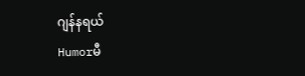ဂျန်နရယ်
Humorမီ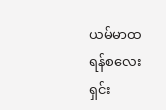ယမ်မာထရန်စလေးရှင်း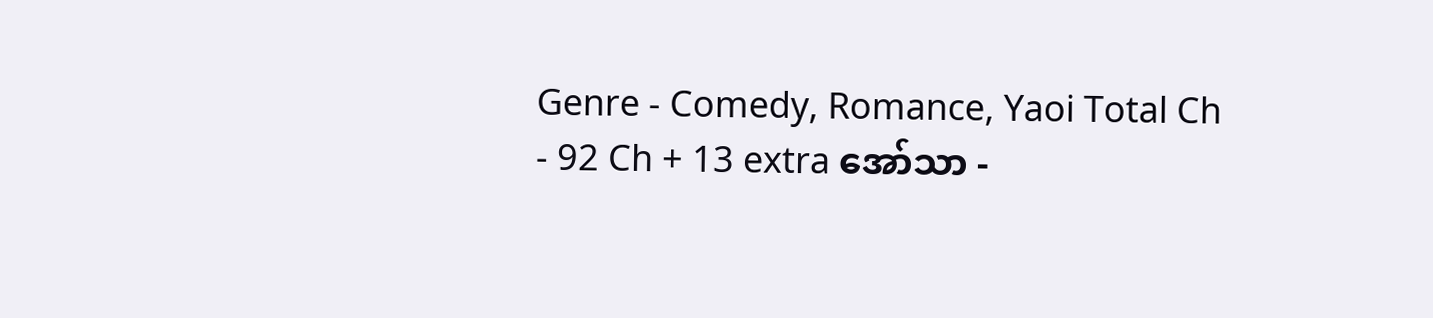Genre - Comedy, Romance, Yaoi Total Ch - 92 Ch + 13 extra အော်သာ -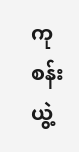ကုစန်းယွဲ့